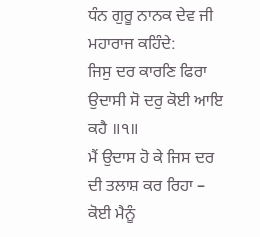ਧੰਨ ਗੁਰੂ ਨਾਨਕ ਦੇਵ ਜੀ ਮਹਾਰਾਜ ਕਹਿੰਦੇ:
ਜਿਸੁ ਦਰ ਕਾਰਣਿ ਫਿਰਾ ਉਦਾਸੀ ਸੋ ਦਰੁ ਕੋਈ ਆਇ ਕਹੈ ॥੧॥
ਮੈਂ ਉਦਾਸ ਹੋ ਕੇ ਜਿਸ ਦਰ ਦੀ ਤਲਾਸ਼ ਕਰ ਰਿਹਾ – ਕੋਈ ਮੈਨੂੰ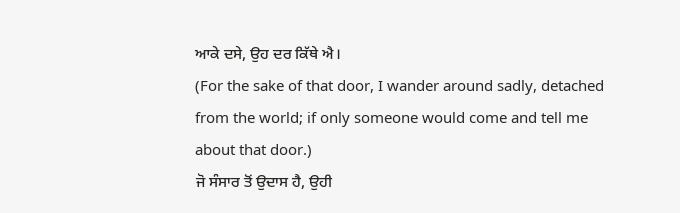ਆਕੇ ਦਸੇ, ਉਹ ਦਰ ਕਿੱਥੇ ਐ।
(For the sake of that door, I wander around sadly, detached from the world; if only someone would come and tell me about that door.)
ਜੋ ਸੰਸਾਰ ਤੋਂ ਉਦਾਸ ਹੈ, ਉਹੀ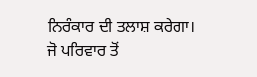ਨਿਰੰਕਾਰ ਦੀ ਤਲਾਸ਼ ਕਰੇਗਾ।
ਜੋ ਪਰਿਵਾਰ ਤੋਂ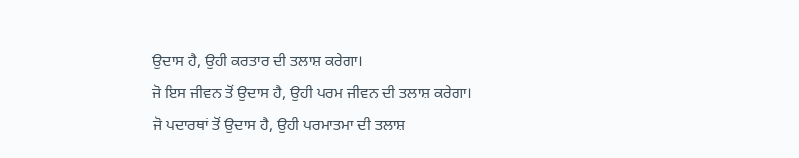ਉਦਾਸ ਹੈ, ਉਹੀ ਕਰਤਾਰ ਦੀ ਤਲਾਸ਼ ਕਰੇਗਾ।
ਜੋ ਇਸ ਜੀਵਨ ਤੋਂ ਉਦਾਸ ਹੈ, ਉਹੀ ਪਰਮ ਜੀਵਨ ਦੀ ਤਲਾਸ਼ ਕਰੇਗਾ।
ਜੋ ਪਦਾਰਥਾਂ ਤੋਂ ਉਦਾਸ ਹੈ, ਉਹੀ ਪਰਮਾਤਮਾ ਦੀ ਤਲਾਸ਼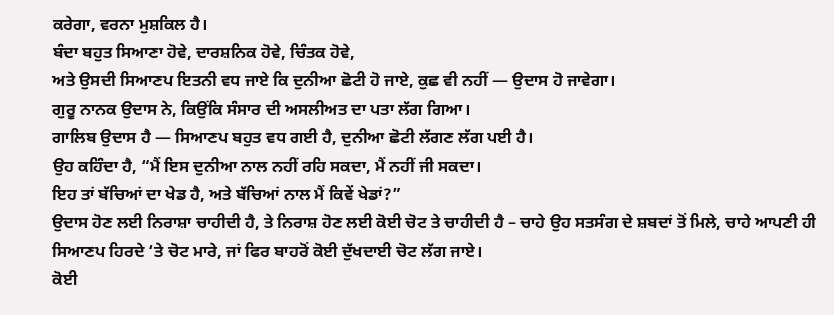ਕਰੇਗਾ, ਵਰਨਾ ਮੁਸ਼ਕਿਲ ਹੈ।
ਬੰਦਾ ਬਹੁਤ ਸਿਆਣਾ ਹੋਵੇ, ਦਾਰਸ਼ਨਿਕ ਹੋਵੇ, ਚਿੰਤਕ ਹੋਵੇ,
ਅਤੇ ਉਸਦੀ ਸਿਆਣਪ ਇਤਨੀ ਵਧ ਜਾਏ ਕਿ ਦੁਨੀਆ ਛੋਟੀ ਹੋ ਜਾਏ, ਕੁਛ ਵੀ ਨਹੀਂ — ਉਦਾਸ ਹੋ ਜਾਵੇਗਾ।
ਗੁਰੂ ਨਾਨਕ ਉਦਾਸ ਨੇ, ਕਿਉਂਕਿ ਸੰਸਾਰ ਦੀ ਅਸਲੀਅਤ ਦਾ ਪਤਾ ਲੱਗ ਗਿਆ।
ਗਾਲਿਬ ਉਦਾਸ ਹੈ — ਸਿਆਣਪ ਬਹੁਤ ਵਧ ਗਈ ਹੈ, ਦੁਨੀਆ ਛੋਟੀ ਲੱਗਣ ਲੱਗ ਪਈ ਹੈ।
ਉਹ ਕਹਿੰਦਾ ਹੈ, “ਮੈਂ ਇਸ ਦੁਨੀਆ ਨਾਲ ਨਹੀਂ ਰਹਿ ਸਕਦਾ, ਮੈਂ ਨਹੀਂ ਜੀ ਸਕਦਾ।
ਇਹ ਤਾਂ ਬੱਚਿਆਂ ਦਾ ਖੇਡ ਹੈ, ਅਤੇ ਬੱਚਿਆਂ ਨਾਲ ਮੈਂ ਕਿਵੇਂ ਖੇਡਾਂ?”
ਉਦਾਸ ਹੋਣ ਲਈ ਨਿਰਾਸ਼ਾ ਚਾਹੀਦੀ ਹੈ, ਤੇ ਨਿਰਾਸ਼ ਹੋਣ ਲਈ ਕੋਈ ਚੋਟ ਤੇ ਚਾਹੀਦੀ ਹੈ – ਚਾਹੇ ਉਹ ਸਤਸੰਗ ਦੇ ਸ਼ਬਦਾਂ ਤੋਂ ਮਿਲੇ, ਚਾਹੇ ਆਪਣੀ ਹੀ ਸਿਆਣਪ ਹਿਰਦੇ ‘ਤੇ ਚੋਟ ਮਾਰੇ, ਜਾਂ ਫਿਰ ਬਾਹਰੋਂ ਕੋਈ ਦੁੱਖਦਾਈ ਚੋਟ ਲੱਗ ਜਾਏ।
ਕੋਈ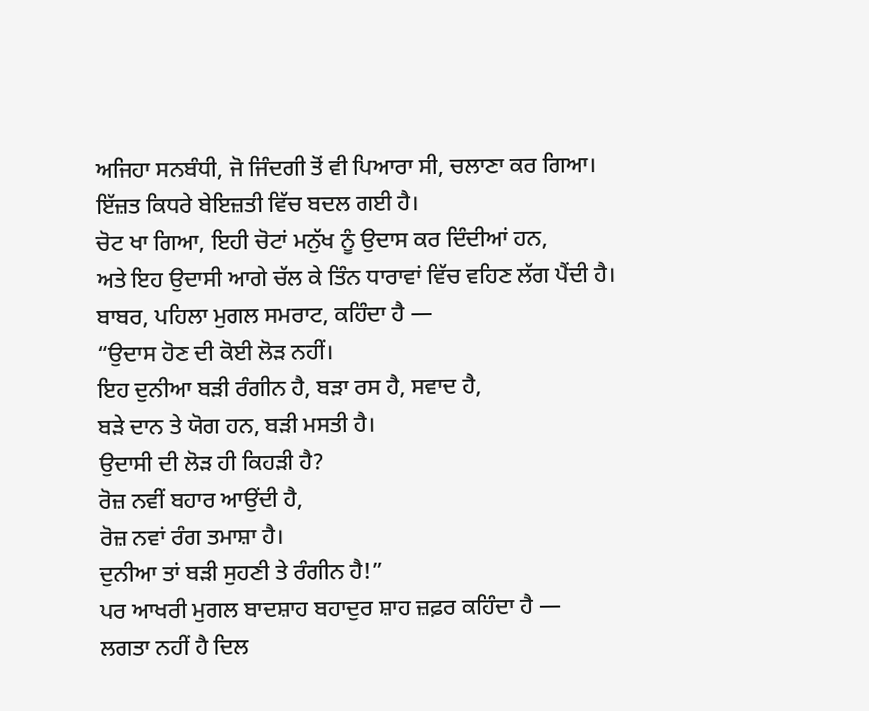ਅਜਿਹਾ ਸਨਬੰਧੀ, ਜੋ ਜਿੰਦਗੀ ਤੋਂ ਵੀ ਪਿਆਰਾ ਸੀ, ਚਲਾਣਾ ਕਰ ਗਿਆ।
ਇੱਜ਼ਤ ਕਿਧਰੇ ਬੇਇਜ਼ਤੀ ਵਿੱਚ ਬਦਲ ਗਈ ਹੈ।
ਚੋਟ ਖਾ ਗਿਆ, ਇਹੀ ਚੋਟਾਂ ਮਨੁੱਖ ਨੂੰ ਉਦਾਸ ਕਰ ਦਿੰਦੀਆਂ ਹਨ,
ਅਤੇ ਇਹ ਉਦਾਸੀ ਆਗੇ ਚੱਲ ਕੇ ਤਿੰਨ ਧਾਰਾਵਾਂ ਵਿੱਚ ਵਹਿਣ ਲੱਗ ਪੈਂਦੀ ਹੈ।
ਬਾਬਰ, ਪਹਿਲਾ ਮੁਗਲ ਸਮਰਾਟ, ਕਹਿੰਦਾ ਹੈ —
“ਉਦਾਸ ਹੋਣ ਦੀ ਕੋਈ ਲੋੜ ਨਹੀਂ।
ਇਹ ਦੁਨੀਆ ਬੜੀ ਰੰਗੀਨ ਹੈ, ਬੜਾ ਰਸ ਹੈ, ਸਵਾਦ ਹੈ,
ਬੜੇ ਦਾਨ ਤੇ ਯੋਗ ਹਨ, ਬੜੀ ਮਸਤੀ ਹੈ।
ਉਦਾਸੀ ਦੀ ਲੋੜ ਹੀ ਕਿਹੜੀ ਹੈ?
ਰੋਜ਼ ਨਵੀਂ ਬਹਾਰ ਆਉਂਦੀ ਹੈ,
ਰੋਜ਼ ਨਵਾਂ ਰੰਗ ਤਮਾਸ਼ਾ ਹੈ।
ਦੁਨੀਆ ਤਾਂ ਬੜੀ ਸੁਹਣੀ ਤੇ ਰੰਗੀਨ ਹੈ!”
ਪਰ ਆਖਰੀ ਮੁਗਲ ਬਾਦਸ਼ਾਹ ਬਹਾਦੁਰ ਸ਼ਾਹ ਜ਼ਫ਼ਰ ਕਹਿੰਦਾ ਹੈ —
ਲਗਤਾ ਨਹੀਂ ਹੈ ਦਿਲ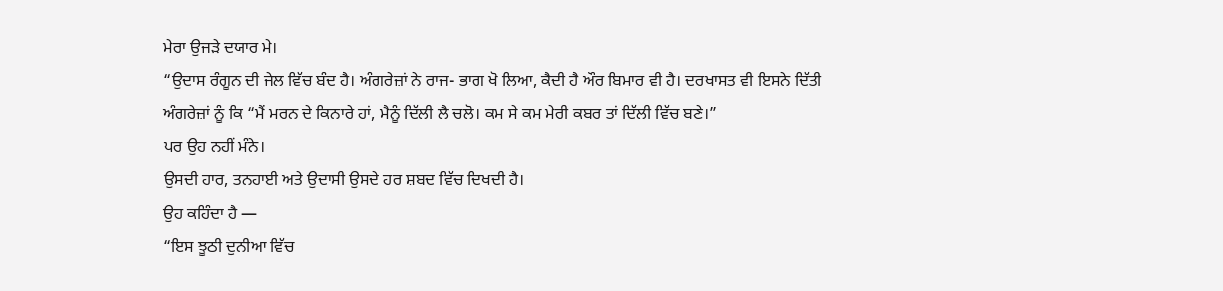ਮੇਰਾ ਉਜੜੇ ਦਯਾਰ ਮੇ।
“ਉਦਾਸ ਰੰਗੂਨ ਦੀ ਜੇਲ ਵਿੱਚ ਬੰਦ ਹੈ। ਅੰਗਰੇਜ਼ਾਂ ਨੇ ਰਾਜ- ਭਾਗ ਖੋ ਲਿਆ, ਕੈਦੀ ਹੈ ਔਰ ਬਿਮਾਰ ਵੀ ਹੈ। ਦਰਖਾਸਤ ਵੀ ਇਸਨੇ ਦਿੱਤੀ ਅੰਗਰੇਜ਼ਾਂ ਨੂੰ ਕਿ “ਮੈਂ ਮਰਨ ਦੇ ਕਿਨਾਰੇ ਹਾਂ, ਮੈਨੂੰ ਦਿੱਲੀ ਲੈ ਚਲੋ। ਕਮ ਸੇ ਕਮ ਮੇਰੀ ਕਬਰ ਤਾਂ ਦਿੱਲੀ ਵਿੱਚ ਬਣੇ।”
ਪਰ ਉਹ ਨਹੀਂ ਮੰਨੇ।
ਉਸਦੀ ਹਾਰ, ਤਨਹਾਈ ਅਤੇ ਉਦਾਸੀ ਉਸਦੇ ਹਰ ਸ਼ਬਦ ਵਿੱਚ ਦਿਖਦੀ ਹੈ।
ਉਹ ਕਹਿੰਦਾ ਹੈ —
“ਇਸ ਝੂਠੀ ਦੁਨੀਆ ਵਿੱਚ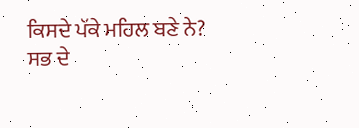ਕਿਸਦੇ ਪੱਕੇ ਮਹਿਲ ਬਣੇ ਨੇ?
ਸਭ ਦੇ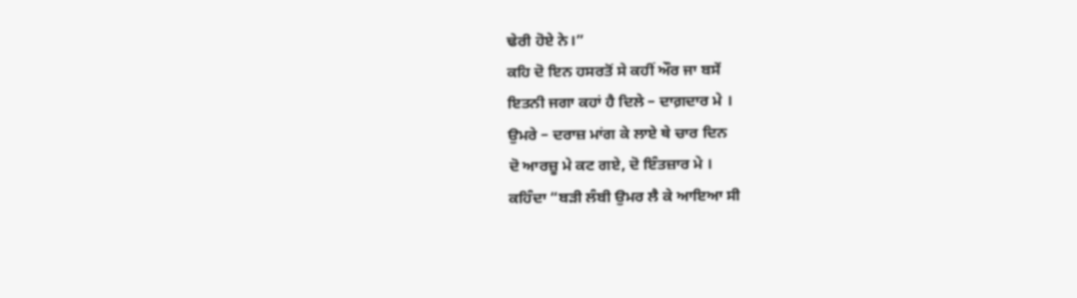ਢੇਰੀ ਹੋਏ ਨੇ।”
ਕਹਿ ਦੋ ਇਨ ਹਸਰਤੋਂ ਸੇ ਕਹੀਂ ਔਰ ਜਾ ਬਸੇਂ
ਇਤਨੀ ਜਗਾ ਕਹਾਂ ਹੈ ਦਿਲੇ – ਦਾਗ਼ਦਾਰ ਮੇ ।
ਉਮਰੇ – ਦਰਾਜ਼ ਮਾਂਗ ਕੇ ਲਾਏ ਥੇ ਚਾਰ ਦਿਨ
ਦੋ ਆਰਜ਼ੂ ਮੇ ਕਟ ਗਏ, ਦੋ ਇੰਤਜ਼ਾਰ ਮੇ ।
ਕਹਿੰਦਾ “ਬੜੀ ਲੰਬੀ ਉਮਰ ਲੈ ਕੇ ਆਇਆ ਸੀ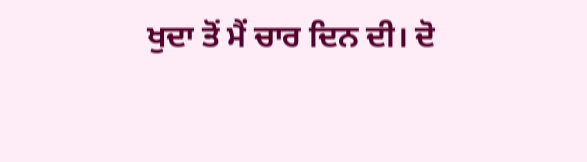ਖੁਦਾ ਤੋਂ ਮੈਂ ਚਾਰ ਦਿਨ ਦੀ। ਦੋ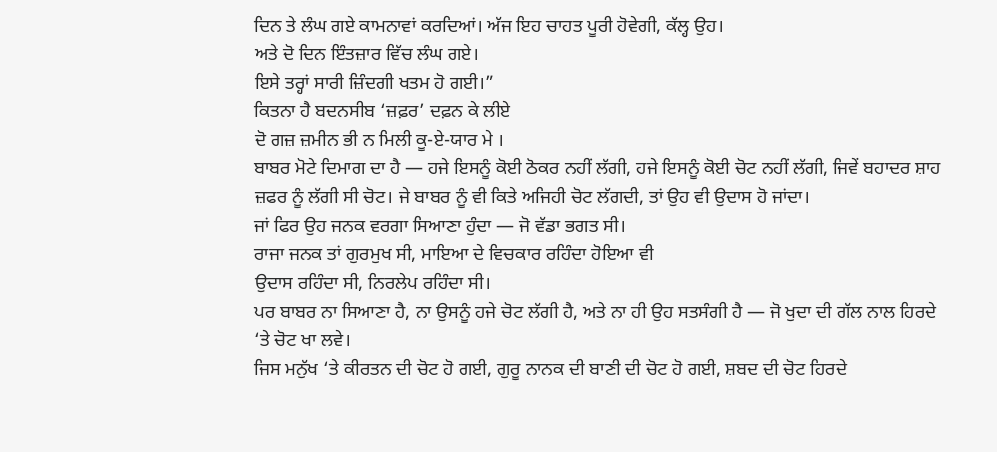ਦਿਨ ਤੇ ਲੰਘ ਗਏ ਕਾਮਨਾਵਾਂ ਕਰਦਿਆਂ। ਅੱਜ ਇਹ ਚਾਹਤ ਪੂਰੀ ਹੋਵੇਗੀ, ਕੱਲ੍ਹ ਉਹ।
ਅਤੇ ਦੋ ਦਿਨ ਇੰਤਜ਼ਾਰ ਵਿੱਚ ਲੰਘ ਗਏ।
ਇਸੇ ਤਰ੍ਹਾਂ ਸਾਰੀ ਜ਼ਿੰਦਗੀ ਖਤਮ ਹੋ ਗਈ।”
ਕਿਤਨਾ ਹੈ ਬਦਨਸੀਬ ‘ਜ਼ਫ਼ਰ’ ਦਫ਼ਨ ਕੇ ਲੀਏ
ਦੋ ਗਜ਼ ਜ਼ਮੀਨ ਭੀ ਨ ਮਿਲੀ ਕੂ-ਏ-ਯਾਰ ਮੇ ।
ਬਾਬਰ ਮੋਟੇ ਦਿਮਾਗ ਦਾ ਹੈ — ਹਜੇ ਇਸਨੂੰ ਕੋਈ ਠੋਕਰ ਨਹੀਂ ਲੱਗੀ, ਹਜੇ ਇਸਨੂੰ ਕੋਈ ਚੋਟ ਨਹੀਂ ਲੱਗੀ, ਜਿਵੇਂ ਬਹਾਦਰ ਸ਼ਾਹ ਜ਼ਫਰ ਨੂੰ ਲੱਗੀ ਸੀ ਚੋਟ। ਜੇ ਬਾਬਰ ਨੂੰ ਵੀ ਕਿਤੇ ਅਜਿਹੀ ਚੋਟ ਲੱਗਦੀ, ਤਾਂ ਉਹ ਵੀ ਉਦਾਸ ਹੋ ਜਾਂਦਾ।
ਜਾਂ ਫਿਰ ਉਹ ਜਨਕ ਵਰਗਾ ਸਿਆਣਾ ਹੁੰਦਾ — ਜੋ ਵੱਡਾ ਭਗਤ ਸੀ।
ਰਾਜਾ ਜਨਕ ਤਾਂ ਗੁਰਮੁਖ ਸੀ, ਮਾਇਆ ਦੇ ਵਿਚਕਾਰ ਰਹਿੰਦਾ ਹੋਇਆ ਵੀ
ਉਦਾਸ ਰਹਿੰਦਾ ਸੀ, ਨਿਰਲੇਪ ਰਹਿੰਦਾ ਸੀ।
ਪਰ ਬਾਬਰ ਨਾ ਸਿਆਣਾ ਹੈ, ਨਾ ਉਸਨੂੰ ਹਜੇ ਚੋਟ ਲੱਗੀ ਹੈ, ਅਤੇ ਨਾ ਹੀ ਉਹ ਸਤਸੰਗੀ ਹੈ — ਜੋ ਖੁਦਾ ਦੀ ਗੱਲ ਨਾਲ ਹਿਰਦੇ ‘ਤੇ ਚੋਟ ਖਾ ਲਵੇ।
ਜਿਸ ਮਨੁੱਖ ‘ਤੇ ਕੀਰਤਨ ਦੀ ਚੋਟ ਹੋ ਗਈ, ਗੁਰੂ ਨਾਨਕ ਦੀ ਬਾਣੀ ਦੀ ਚੋਟ ਹੋ ਗਈ, ਸ਼ਬਦ ਦੀ ਚੋਟ ਹਿਰਦੇ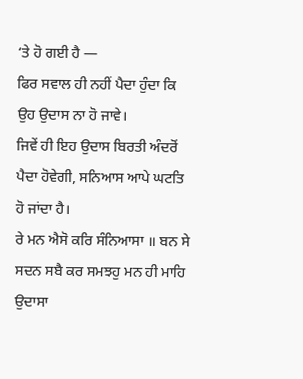‘ਤੇ ਹੋ ਗਈ ਹੈ —
ਫਿਰ ਸਵਾਲ ਹੀ ਨਹੀਂ ਪੈਦਾ ਹੁੰਦਾ ਕਿ ਉਹ ਉਦਾਸ ਨਾ ਹੋ ਜਾਵੇ।
ਜਿਵੇਂ ਹੀ ਇਹ ਉਦਾਸ ਬਿਰਤੀ ਅੰਦਰੋਂ ਪੈਦਾ ਹੋਵੇਗੀ, ਸਨਿਆਸ ਆਪੇ ਘਟਤਿ ਹੋ ਜਾਂਦਾ ਹੈ।
ਰੇ ਮਨ ਐਸੋ ਕਰਿ ਸੰਨਿਆਸਾ ॥ ਬਨ ਸੇ ਸਦਨ ਸਬੈ ਕਰ ਸਮਝਹੁ ਮਨ ਹੀ ਮਾਹਿ ਉਦਾਸਾ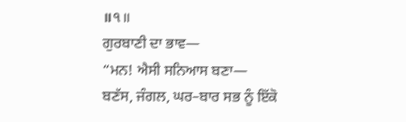॥੧॥
ਗੁਰਬਾਣੀ ਦਾ ਭਾਵ—
“ਮਨ! ਐਸੀ ਸਨਿਆਸ ਬਣਾ—
ਬਣੱਸ, ਜੰਗਲ, ਘਰ–ਬਾਰ ਸਭ ਨੂੰ ਇੱਕੋ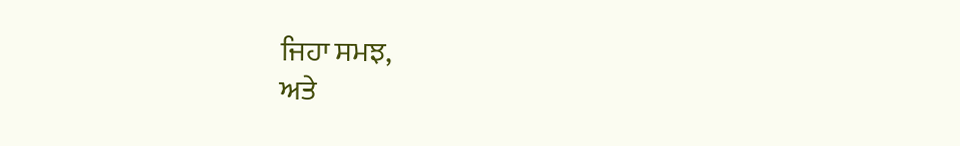ਜਿਹਾ ਸਮਝ,
ਅਤੇ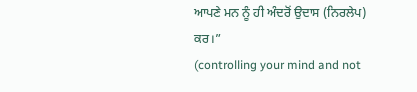ਆਪਣੇ ਮਨ ਨੂੰ ਹੀ ਅੰਦਰੋਂ ਉਦਾਸ (ਨਿਰਲੇਪ) ਕਰ।”
(controlling your mind and not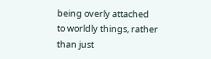being overly attached to worldly things, rather than just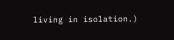living in isolation.)